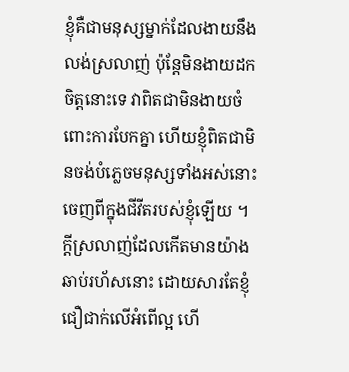ខ្ញុំគឺជាមនុស្សម្នាក់ដែលងាយនឹងលង់ស្រលាញ់ ប៉ុន្តែមិនងាយដកចិត្តនោះទេ វាពិតជាមិនងាយចំពោះការបែកគ្នា ហើយខ្ញុំពិតជាមិនចង់បំភ្លេចមនុស្សទាំងអស់នោះចេញពីក្នុងជីវីតរបស់ខ្ញុំឡើយ ។ ក្តីស្រលាញ់ដែលកើតមានយ៉ាងឆាប់រហ័សនោះ ដោយសារតែខ្ញុំជឿជាក់លើអំពើល្អ ហើ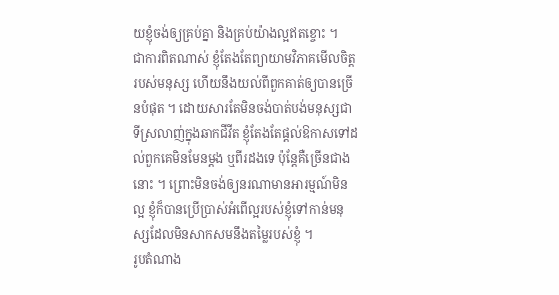យខ្ញុំចង់ឲ្យគ្រប់គ្នា និងគ្រប់យ៉ាងល្អឥតខ្ចោះ ។
ជាការពិតណាស់ ខ្ញុំតែងតែព្យាយាមវិភាគមើលចិត្តរបស់មនុស្ស ហើយនឹងយល់ពីពួកគាត់ឲ្យបានច្រើនបំផុត ។ ដោយសារតែមិនចង់បាត់បង់មនុស្សជាទីស្រលាញ់ក្នុងឆាកជីវីត ខ្ញុំតែងតែផ្តល់ឱកាសទៅដល់ពួកគេមិនមែនម្តង ឬពីរដងទេ ប៉ុន្តែគឺច្រើនជាងនោះ ។ ព្រោះមិនចង់ឲ្យនរណាមានអារម្មណ៍មិនល្អ ខ្ញុំក៏បានប្រើប្រាស់អំពើល្អរបស់ខ្ញុំទៅកាន់មនុស្សដែលមិនសាកសមនឹងតម្លៃរបស់ខ្ញុំ ។
រូបតំណាង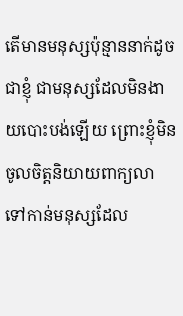តើមានមនុស្សប៉ុន្មាននាក់ដូចជាខ្ញុំ ជាមនុស្សដែលមិនងាយបោះបង់ឡើយ ព្រោះខ្ញុំមិនចូលចិត្តនិយាយពាក្យលា ទៅកាន់មនុស្សដែល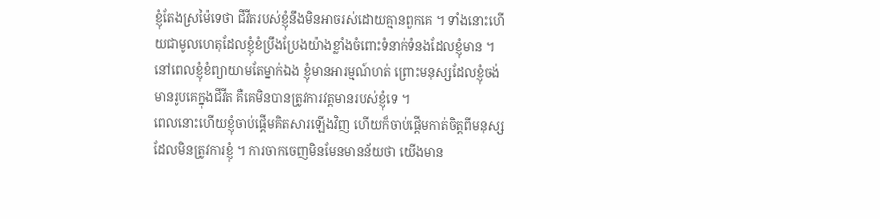ខ្ញុំតែងស្រម៉ៃទេថា ជីវីតរបស់ខ្ញុំនឹងមិនអាចរស់ដោយគ្មានពួកគេ ។ ទាំងនោះហើយជាមូលហេតុដែលខ្ញុំខំប្រឹងប្រែងយ៉ាងខ្លាំងចំពោះទំនាក់ទំនងដែលខ្ញុំមាន ។ នៅពេលខ្ញុំខំព្យាយាមតែម្នាក់ឯង ខ្ញុំមានអារម្មណ៍ហត់ ព្រោះមនុស្សដែលខ្ញុំចង់មានរូបគេក្នុងជីវីត គឺគេមិនបានត្រូវការវត្តមានរបស់ខ្ញុំទេ ។
ពេលនោះហើយខ្ញុំចាប់ផ្តើមគិតសារឡើងវិញ ហើយក៏ចាប់ផ្តើមកាត់ចិត្តពីមនុស្សដែលមិនត្រូវការខ្ញុំ ។ ការចាកចេញមិនមែនមានន័យថា យើងមាន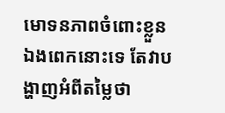មោទនភាពចំពោះខ្លួនឯងពេកនោះទេ តែវាបង្ហាញអំពីតម្លៃថា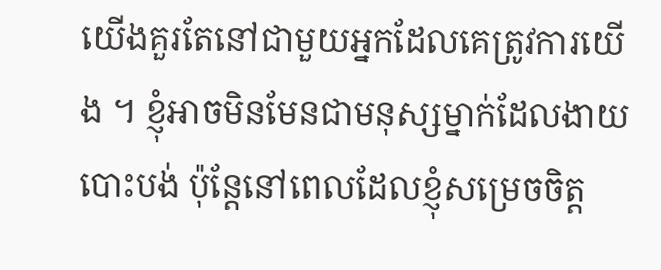យើងគួរតែនៅជាមួយអ្នកដែលគេត្រូវការយើង ។ ខ្ញុំអាចមិនមែនជាមនុស្សម្នាក់ដែលងាយបោះបង់ ប៉ុន្តែនៅពេលដែលខ្ញុំសម្រេចចិត្ត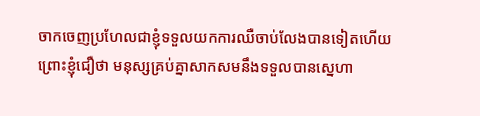ចាកចេញប្រហែលជាខ្ញុំទទួលយកការឈឺចាប់លែងបានទៀតហើយ ព្រោះខ្ញុំជឿថា មនុស្សគ្រប់គ្នាសាកសមនឹងទទួលបានស្នេហា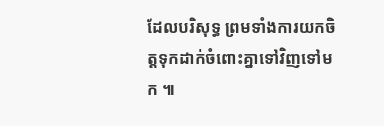ដែលបរិសុទ្ធ ព្រមទាំងការយកចិត្តទុកដាក់ចំពោះគ្នាទៅវិញទៅមក ៕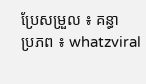ប្រែសម្រួល ៖ គន្ធា
ប្រភព ៖ whatzviral